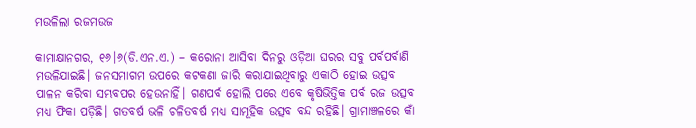ମଉଳିଲା ରଜମଉଜ

କାମାକ୍ଷାନଗର, ୧୬।୬(ଡି.ଏନ.ଏ.) – କରୋନା ଆସିବା ଦିନରୁ ଓଡ଼ିଆ ଘରର ସବୁ ପର୍ବପର୍ବାଣି ମଉଳିଯାଇଛି। ଜନସମାଗମ ଉପରେ କଟକଣା ଜାରି କରାଯାଇଥିବାରୁ ଏକାଠି ହୋଇ ଉତ୍ସବ ପାଳନ କରିବା ସମ୍ଭବପର ହେଉନାହିଁ। ଗଣପର୍ବ ହୋଲି ପରେ ଏବେ କୃଷିଭିତ୍ତିକ ପର୍ବ ରଜ ଉତ୍ସବ ମଧ୍ୟ ଫିକା ପଡ଼ିଛି। ଗତବର୍ଷ ଭଳି ଚଳିତବର୍ଷ ମଧ୍ୟ ସାମୂହିକ ଉତ୍ସବ ବନ୍ଦ ରହିଛି। ଗ୍ରାମାଞ୍ଚଳରେ କାଁ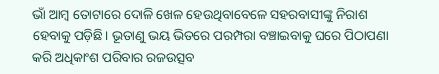ଭାଁ ଆମ୍ବ ତୋଟାରେ ଦୋଳି ଖେଳ ହେଉଥିବାବେଳେ ସହରବାସୀଙ୍କୁ ନିରାଶ ହେବାକୁ ପଡ଼ିଛି। ଭୂତାଣୁ ଭୟ ଭିତରେ ପରମ୍ପରା ବଞ୍ଚାଇବାକୁ ଘରେ ପିଠାପଣା କରି ଅଧିକାଂଶ ପରିବାର ରଜଉତ୍ସବ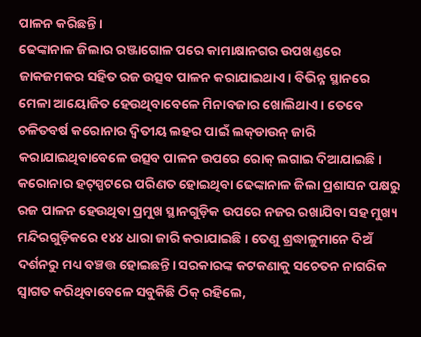ପାଳନ କରିଛନ୍ତି।
ଢେଙ୍କାନାଳ ଜିଲାର ରଞ୍ଜାଗୋଳ ପରେ କାମାକ୍ଷାନଗର ଉପଖଣ୍ଡରେ ଜାକଜମକର ସହିତ ରଜ ଉତ୍ସବ ପାଳନ କରାଯାଇଥାଏ। ବିଭିନ୍ନ ସ୍ଥାନରେ ମେଳା ଆୟୋଜିତ ହେଉଥିବାବେଳେ ମିନାବଜାର ଖୋଲିଥାଏ। ତେବେ ଚଳିତବର୍ଷ କରୋନାର ଦ୍ୱିତୀୟ ଲହର ପାଇଁ ଲକ୍‌ଡାଉନ୍‌ ଜାରି କରାଯାଇଥିବାବେଳେ ଉତ୍ସବ ପାଳନ ଉପରେ ରୋକ୍‌ ଲଗାଇ ଦିଆଯାଇଛି। କରୋନାର ହଟ୍‌ସ୍ପଟରେ ପରିଣତ ହୋଇଥିବା ଢେଙ୍କାନାଳ ଜିଲା ପ୍ରଶାସନ ପକ୍ଷରୁ ରଜ ପାଳନ ହେଉଥିବା ପ୍ରମୁଖ ସ୍ଥାନଗୁଡ଼ିକ ଉପରେ ନଜର ରଖାଯିବା ସହ ମୁଖ୍ୟ ମନ୍ଦିରଗୁଡ଼ିକରେ ୧୪୪ ଧାରା ଜାରି କରାଯାଇଛି। ତେଣୁ ଶ୍ରଦ୍ଧାଳୁମାନେ ଦିଅଁ ଦର୍ଶନରୁ ମଧ୍ୟ ବଞ୍ଚତ୍ତ ହୋଇଛନ୍ତି। ସରକାରଙ୍କ କଟକଣାକୁ ସଚେତନ ନାଗରିକ ସ୍ବାଗତ କରିଥିବାବେଳେ ସବୁକିଛି ଠିକ୍‌ ରହିଲେ,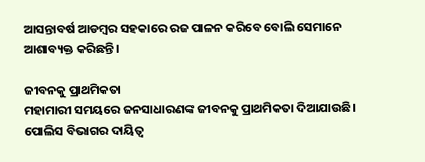ଆସନ୍ତାବର୍ଷ ଆଡମ୍ବର ସହକାରେ ରଜ ପାଳନ କରିବେ ବୋଲି ସେମାନେ ଆଶାବ୍ୟକ୍ତ କରିଛନ୍ତି।

ଜୀବନକୁ ପ୍ରାଥମିକତା
ମହାମାରୀ ସମୟରେ ଜନସାଧାରଣଙ୍କ ଜୀବନକୁ ପ୍ରାଥମିକତା ଦିଆଯାଉଛି। ପୋଲିସ ବିଭାଗର ଦାୟିତ୍ୱ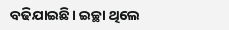ବଢିଯାଇଛି। ଇଚ୍ଛା ଥିଲେ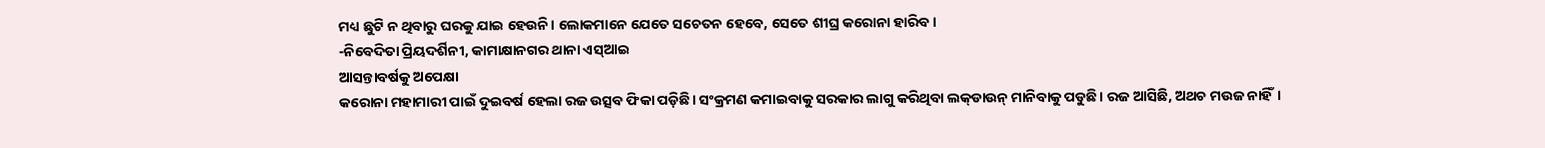ମଧ୍ୟ ଛୁଟି ନ ଥିବାରୁ ଘରକୁ ଯାଇ ହେଉନି। ଲୋକମାନେ ଯେତେ ସଚେତନ ହେବେ, ସେତେ ଶୀଘ୍ର କରୋନା ହାରିବ।
-ନିବେଦିତା ପ୍ରିୟଦର୍ଶିନୀ, କାମାକ୍ଷାନଗର ଥାନା ଏସ୍‌ଆଇ
ଆସନ୍ତାବର୍ଷକୁ ଅପେକ୍ଷା
କରୋନା ମହାମାରୀ ପାଇଁ ଦୁଇବର୍ଷ ହେଲା ରଜ ଉତ୍ସବ ଫିକା ପଡ଼ିଛି। ସଂକ୍ରମଣ କମାଇବାକୁ ସରକାର ଲାଗୁ କରିଥିବା ଲକ୍‌ଡାଉନ୍‌ ମାନିବାକୁ ପଡୁଛି। ରଜ ଆସିଛି, ଅଥଚ ମଉଜ ନାହିଁ।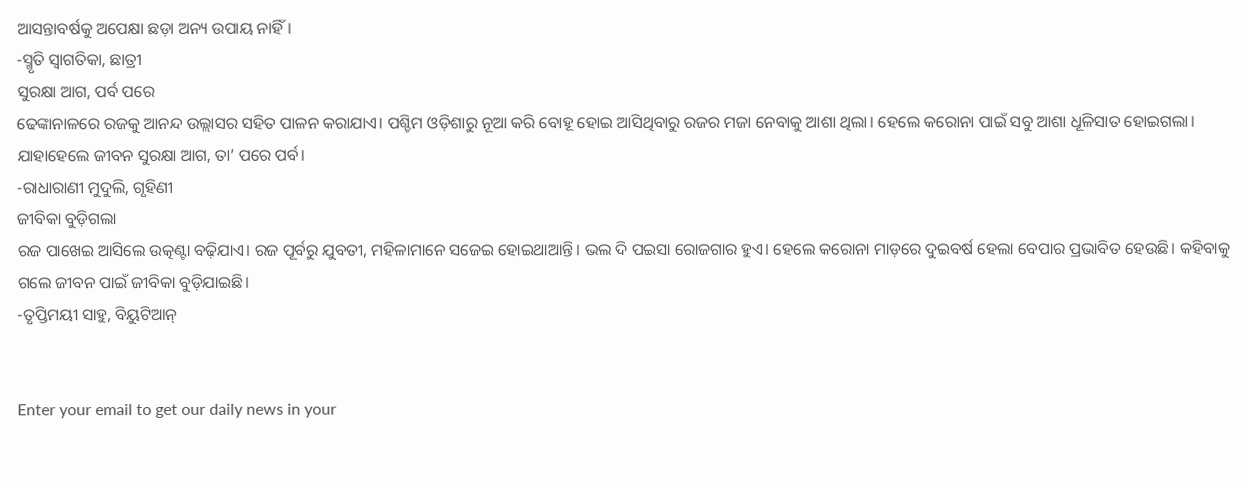ଆସନ୍ତାବର୍ଷକୁ ଅପେକ୍ଷା ଛଡ଼ା ଅନ୍ୟ ଉପାୟ ନାହିଁ।
-ସ୍ମୃତି ସ୍ବାଗତିକା, ଛାତ୍ରୀ
ସୁରକ୍ଷା ଆଗ, ପର୍ବ ପରେ
ଢେଙ୍କାନାଳରେ ରଜକୁ ଆନନ୍ଦ ଉଲ୍ଲାସର ସହିତ ପାଳନ କରାଯାଏ। ପଶ୍ଚିମ ଓଡ଼ିଶାରୁ ନୂଆ କରି ବୋହୂ ହୋଇ ଆସିଥିବାରୁ ରଜର ମଜା ନେବାକୁ ଆଶା ଥିଲା। ହେଲେ କରୋନା ପାଇଁ ସବୁ ଆଶା ଧୂଳିସାତ ହୋଇଗଲା। ଯାହାହେଲେ ଜୀବନ ସୁରକ୍ଷା ଆଗ, ତା’ ପରେ ପର୍ବ।
-ରାଧାରାଣୀ ମୁଦୁଲି, ଗୃହିଣୀ
ଜୀବିକା ବୁଡ଼ିଗଲା
ରଜ ପାଖେଇ ଆସିଲେ ଉତ୍କଣ୍ଟା ବଢ଼ିଯାଏ। ରଜ ପୂର୍ବରୁ ଯୁବତୀ, ମହିଳାମାନେ ସଜେଇ ହୋଇଥାଆନ୍ତି। ଭଲ ଦି ପଇସା ରୋଜଗାର ହୁଏ। ହେଲେ କରୋନା ମାଡ଼ରେ ଦୁଇବର୍ଷ ହେଲା ବେପାର ପ୍ରଭାବିତ ହେଉଛି। କହିବାକୁ ଗଲେ ଜୀବନ ପାଇଁ ଜୀବିକା ବୁଡ଼ିଯାଇଛି।
-ତୃପ୍ତିମୟୀ ସାହୁ, ବିୟୁଟିଆନ୍‌


Enter your email to get our daily news in your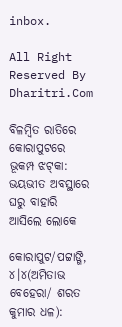inbox.

All Right Reserved By Dharitri.Com

ବିଳମ୍ବିତ ରାତିରେ କୋରାପୁଟରେ ଭୂକମ୍ପ ଝଟ୍‌କା: ଭୟଭୀତ ଅବସ୍ଥାରେ ଘରୁ ବାହାରି ଆସିଲେ ଲୋକେ

କୋରାପୁଟ/ପଟ୍ଟାଙ୍ଗି, ୪।୪(ଅମିତାଭ ବେହେରା/ ଶରତ କୁମାର ଧଳ):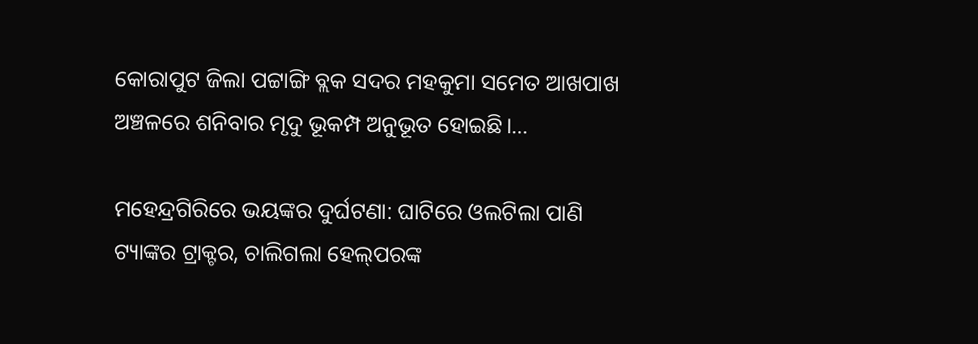କୋରାପୁଟ ଜିଲା ପଟ୍ଟାଙ୍ଗି ବ୍ଲକ ସଦର ମହକୁମା ସମେତ ଆଖପାଖ ଅଞ୍ଚଳରେ ଶନିବାର ମୃଦୁ ଭୂକମ୍ପ ଅନୁଭୂତ ହୋଇଛି।…

ମହେନ୍ଦ୍ରଗିରିରେ ଭୟଙ୍କର ଦୁର୍ଘଟଣା: ଘାଟିରେ ଓଲଟିଲା ପାଣି ଟ୍ୟାଙ୍କର ଟ୍ରାକ୍ଟର, ଚାଲିଗଲା ହେଲ୍‌ପରଙ୍କ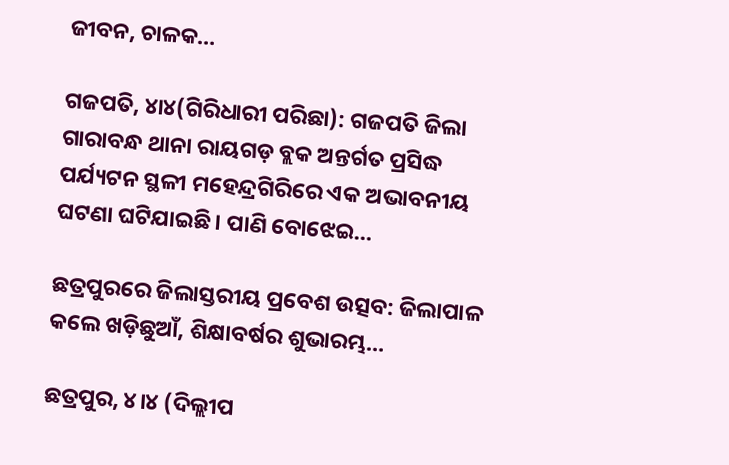ଜୀବନ, ଚାଳକ…

ଗଜପତି, ୪ା୪(ଗିରିଧାରୀ ପରିଛା): ଗଜପତି ଜିଲା ଗାରାବନ୍ଧ ଥାନା ରାୟଗଡ଼ ବ୍ଲକ ଅନ୍ତର୍ଗତ ପ୍ରସିଦ୍ଧ ପର୍ଯ୍ୟଟନ ସ୍ଥଳୀ ମହେନ୍ଦ୍ରଗିରିରେ ଏକ ଅଭାବନୀୟ ଘଟଣା ଘଟିଯାଇଛି। ପାଣି ବୋଝେଇ…

ଛତ୍ରପୁରରେ ଜିଲାସ୍ତରୀୟ ପ୍ରବେଶ ଉତ୍ସବ: ଜିଲାପାଳ କଲେ ଖଡ଼ିଛୁଆଁ, ଶିକ୍ଷାବର୍ଷର ଶୁଭାରମ୍ଭ…

ଛତ୍ରପୁର, ୪।୪ (ଦିଲ୍ଲୀପ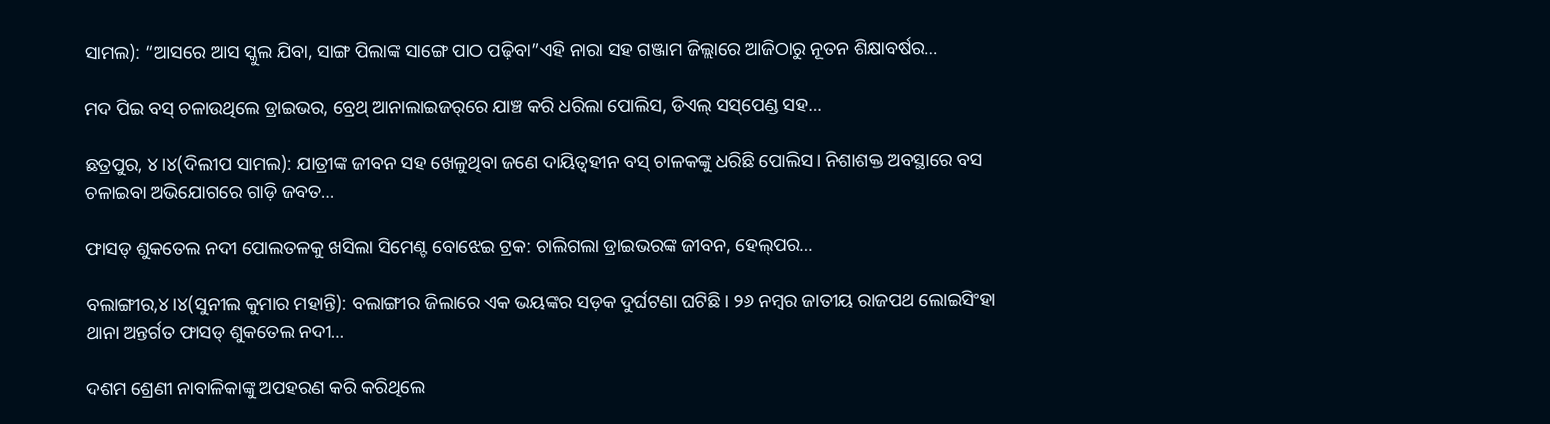ସାମଲ): “ଆସରେ ଆସ ସ୍କୁଲ ଯିବା, ସାଙ୍ଗ ପିଲାଙ୍କ ସାଙ୍ଗେ ପାଠ ପଢ଼ିବା”ଏହି ନାରା ସହ ଗଞ୍ଜାମ ଜିଲ୍ଲାରେ ଆଜିଠାରୁ ନୂତନ ଶିକ୍ଷାବର୍ଷର…

ମଦ ପିଇ ବସ୍‌ ଚଳାଉଥିଲେ ଡ୍ରାଇଭର, ବ୍ରେଥ୍‌ ଆନାଲାଇଜର୍‌ରେ ଯାଞ୍ଚ କରି ଧରିଲା ପୋଲିସ, ଡିଏଲ୍‌ ସସ୍‌ପେଣ୍ଡ ସହ…

ଛତ୍ରପୁର, ୪।୪(ଦିଲୀପ ସାମଲ): ଯାତ୍ରୀଙ୍କ ଜୀବନ ସହ ଖେଳୁଥିବା ଜଣେ ଦାୟିତ୍ୱହୀନ ବସ୍‌ ଚାଳକଙ୍କୁ ଧରିଛି ପୋଲିସ। ନିଶାଶକ୍ତ ଅବସ୍ଥାରେ ବସ ଚଳାଇବା ଅଭିଯୋଗରେ ଗାଡ଼ି ଜବତ…

ଫାସଡ୍‌ ଶୁକତେଲ ନଦୀ ପୋଲତଳକୁ ଖସିଲା ସିମେଣ୍ଟ ବୋଝେଇ ଟ୍ରକ: ଚାଲିଗଲା ଡ୍ରାଇଭରଙ୍କ ଜୀବନ, ହେଲ୍‌ପର…

ବଲାଙ୍ଗୀର,୪।୪(ସୁନୀଲ କୁମାର ମହାନ୍ତି): ବଲାଙ୍ଗୀର ଜିଲାରେ ଏକ ଭୟଙ୍କର ସଡ଼କ ଦୁର୍ଘଟଣା ଘଟିଛି। ୨୬ ନମ୍ବର ଜାତୀୟ ରାଜପଥ ଲୋଇସିଂହା ଥାନା ଅନ୍ତର୍ଗତ ଫାସଡ୍‌ ଶୁକତେଲ ନଦୀ…

ଦଶମ ଶ୍ରେଣୀ ନାବାଳିକାଙ୍କୁ ଅପହରଣ କରି କରିଥିଲେ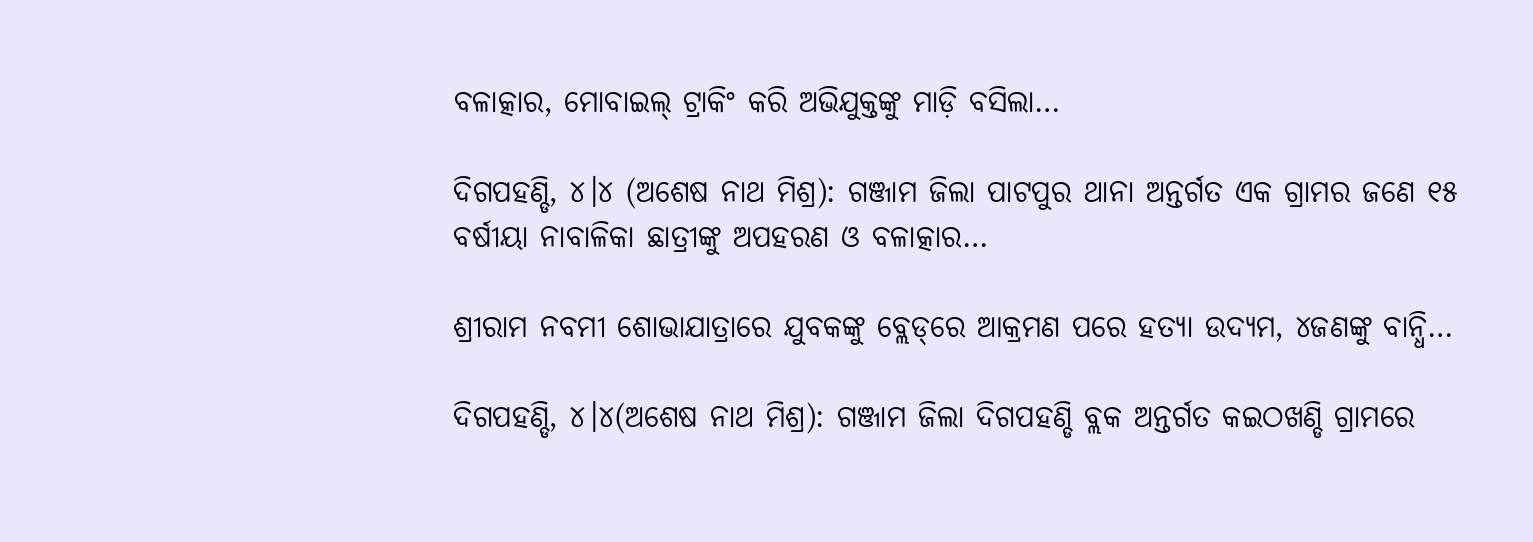ବଳାତ୍କାର, ମୋବାଇଲ୍‌ ଟ୍ରାକିଂ କରି ଅଭିଯୁକ୍ତଙ୍କୁ ମାଡ଼ି ବସିଲା…

ଦିଗପହଣ୍ଡି, ୪।୪ (ଅଶେଷ ନାଥ ମିଶ୍ର): ଗଞ୍ଜାମ ଜିଲା ପାଟପୁର ଥାନା ଅନ୍ତର୍ଗତ ଏକ ଗ୍ରାମର ଜଣେ ୧୫ ବର୍ଷୀୟା ନାବାଳିକା ଛାତ୍ରୀଙ୍କୁ ଅପହରଣ ଓ ବଳାତ୍କାର…

ଶ୍ରୀରାମ ନବମୀ ଶୋଭାଯାତ୍ରାରେ ଯୁବକଙ୍କୁ ବ୍ଲେଡ୍‌ରେ ଆକ୍ରମଣ ପରେ ହତ୍ୟା ଉଦ୍ୟମ, ୪ଜଣଙ୍କୁ ବାନ୍ଧି…

ଦିଗପହଣ୍ଡି, ୪।୪(ଅଶେଷ ନାଥ ମିଶ୍ର): ଗଞ୍ଜାମ ଜିଲା ଦିଗପହଣ୍ଡି ବ୍ଲକ ଅନ୍ତର୍ଗତ କଇଠଖଣ୍ଡି ଗ୍ରାମରେ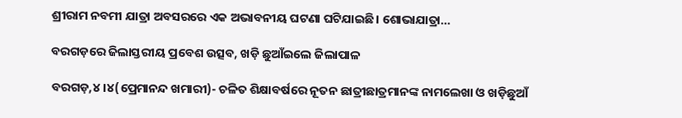ଶ୍ରୀରାମ ନବମୀ ଯାତ୍ରା ଅବସରରେ ଏକ ଅଭାବନୀୟ ଘଟଣା ଘଟିଯାଇଛି। ଶୋଭାଯାତ୍ରା…

ବରଗଡ଼ରେ ଜିଲାସ୍ତରୀୟ ପ୍ରବେଶ ଉତ୍ସବ, ଖଡ଼ି ଛୁଆଁଇଲେ ଜିଲାପାଳ

ବରଗଡ଼,୪।୪(ପ୍ରେମାନନ୍ଦ ଖମାରୀ)- ଚଳିତ ଶିକ୍ଷାବର୍ଷରେ ନୂତନ ଛାତ୍ରୀଛାତ୍ରମାନଙ୍କ ନାମଲେଖା ଓ ଖଡ଼ିଛୁଆଁ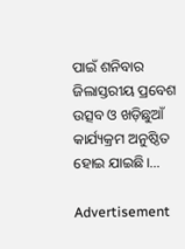ପାଇଁ ଶନିବାର ଜିଲାସ୍ତରୀୟ ପ୍ରବେଶ ଉତ୍ସବ ଓ ଖଡ଼ିଛୁଆଁ କାର୍ଯ୍ୟକ୍ରମ ଅନୁଷ୍ଠିତ ହୋଇ ଯାଇଛି।…

Advertisement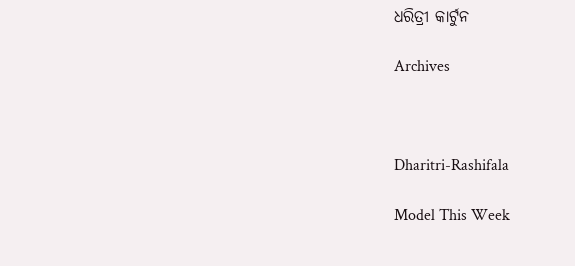ଧରିତ୍ରୀ କାର୍ଟୁନ

Archives



Dharitri-Rashifala

Model This Week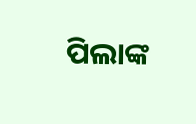ପିଲାଙ୍କ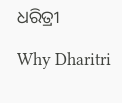ଧରିତ୍ରୀ

Why Dharitri